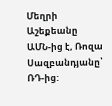Մեղրի Աշեքեանը ԱՄՆ-ից է, Ռոզա Սազբանդյանը՝ ՌԴ-ից: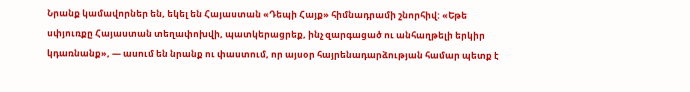Նրանք կամավորներ են, եկել են Հայաստան «Դեպի Հայք» հիմնադրամի շնորհիվ: «Եթե սփյուռքը Հայաստան տեղափոխվի, պատկերացրեք, ինչ զարգացած ու անհաղթելի երկիր կդառնանք», — ասում են նրանք ու փաստում, որ այսօր հայրենադարձության համար պետք է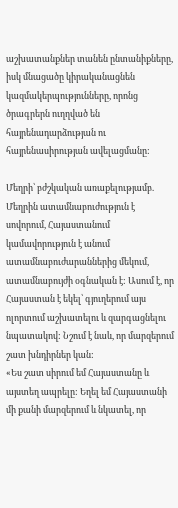աշխատանքներ տանեն ընտանիքները, իսկ մնացածը կիրականացնեն կազմակերպությունները, որոնց ծրագրերն ուղղված են հայրենադարձության ու հայրենասիրության ավելացմանը:

Մեղրի՝ բժշկական առաքելությամբ. Մեղրին ատամնաբուժություն է սովորում, Հայաստանում կամավորություն է անում ատամնաբուժարաններից մեկում, ատամնաբույժի օգնական է: Ասում է, որ Հայաստան է եկել՝ գյուղերում այս ոլորտում աշխատելու և զարգացնելու նպատակով: Նշում է նաև, որ մարզերում շատ խնդիրներ կան:
«Ես շատ սիրում եմ Հայաստանը և այստեղ ապրելը: Եղել եմ Հայաստանի մի քանի մարզերում և նկատել, որ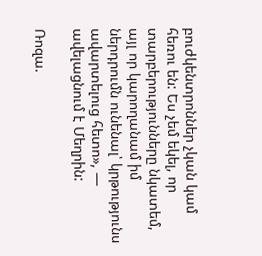բուժկենտրոններ չկան կամ հեռու են: Ես չեմ եկել, որ տարբերությունները նկատեմ, այլ որ կարողանամ իմ ներդրումն ունենալ՝ կրթությունս ավարտելուց հետո», — ավելացնում է Մեղրին:

Ռոզա.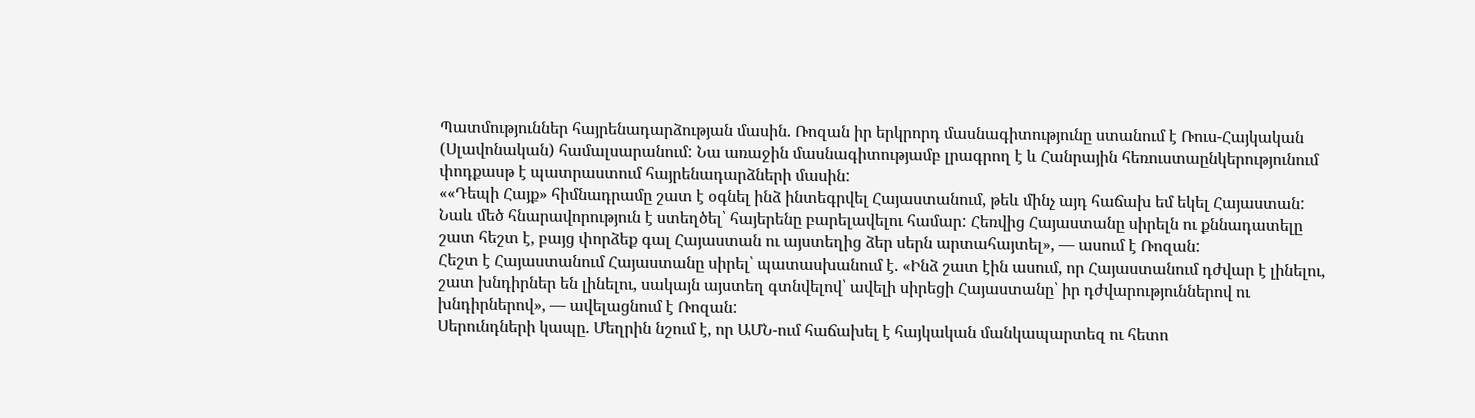Պատմություններ հայրենադարձության մասին. Ռոզան իր երկրորդ մասնագիտությունը ստանում է Ռուս-Հայկական (Սլավոնական) համալսարանում: Նա առաջին մասնագիտությամբ լրագրող է և Հանրային հեռուստաընկերությունում փոդքասթ է պատրաստում հայրենադարձների մասին:
««Դեպի Հայք» հիմնադրամը շատ է օգնել ինձ ինտեգրվել Հայաստանում, թեև մինչ այդ հաճախ եմ եկել Հայաստան: Նաև մեծ հնարավորություն է ստեղծել՝ հայերենը բարելավելու համար: Հեռվից Հայաստանը սիրելն ու քննադատելը շատ հեշտ է, բայց փորձեք գալ Հայաստան ու այստեղից ձեր սերն արտահայտել», — ասում է Ռոզան:
Հեշտ է Հայաստանում Հայաստանը սիրել՝ պատասխանում է. «Ինձ շատ էին ասում, որ Հայաստանում դժվար է լինելու, շատ խնդիրներ են լինելու, սակայն այստեղ գտնվելով՝ ավելի սիրեցի Հայաստանը՝ իր դժվարություններով ու խնդիրներով», — ավելացնում է Ռոզան:
Սերունդների կապը. Մեղրին նշում է, որ ԱՄՆ-ում հաճախել է հայկական մանկապարտեզ ու հետո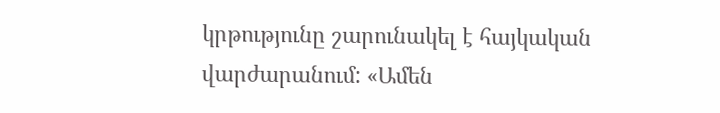կրթությունը շարունակել է հայկական վարժարանում: «Ամեն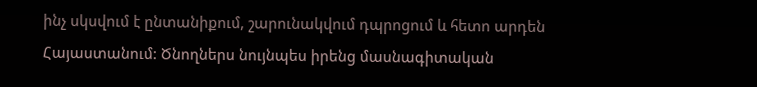ինչ սկսվում է ընտանիքում, շարունակվում դպրոցում և հետո արդեն Հայաստանում: Ծնողներս նույնպես իրենց մասնագիտական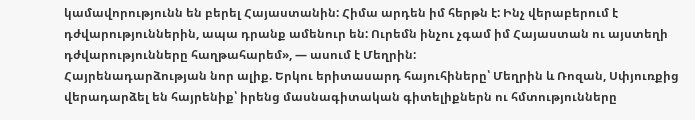կամավորությունն են բերել Հայաստանին: Հիմա արդեն իմ հերթն է: Ինչ վերաբերում է դժվարություններին, ապա դրանք ամենուր են: Ուրեմն ինչու չգամ իմ Հայաստան ու այստեղի դժվարությունները հաղթահարեմ», — ասում է Մեղրին:
Հայրենադարձության նոր ալիք. Երկու երիտասարդ հայուհիները՝ Մեղրին և Ռոզան, Սփյուռքից վերադարձել են հայրենիք՝ իրենց մասնագիտական գիտելիքներն ու հմտությունները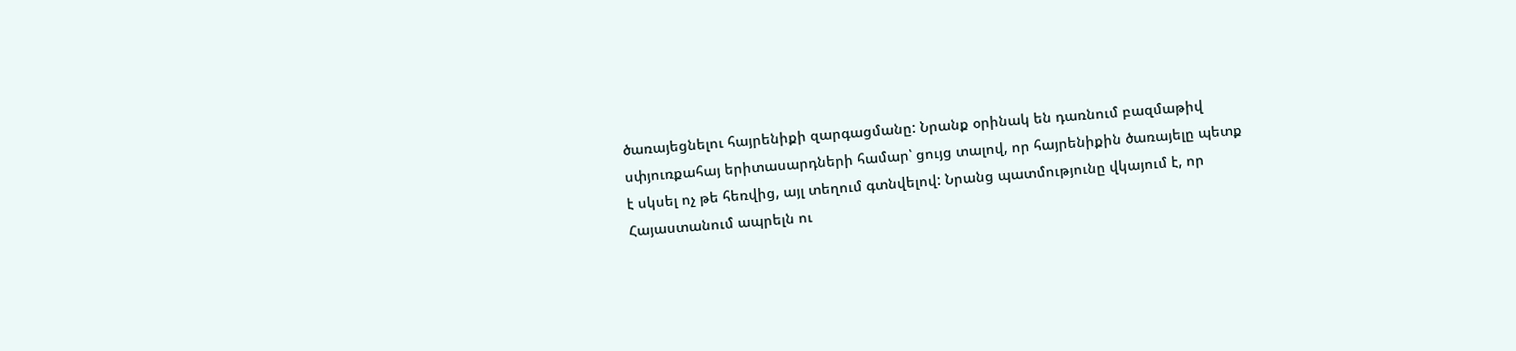ծառայեցնելու հայրենիքի զարգացմանը: Նրանք օրինակ են դառնում բազմաթիվ սփյուռքահայ երիտասարդների համար՝ ցույց տալով, որ հայրենիքին ծառայելը պետք է սկսել ոչ թե հեռվից, այլ տեղում գտնվելով: Նրանց պատմությունը վկայում է, որ Հայաստանում ապրելն ու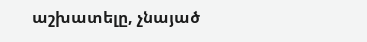աշխատելը, չնայած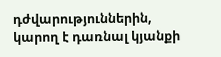դժվարություններին, կարող է դառնալ կյանքի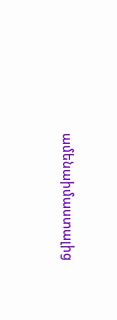ամենաիմաստալից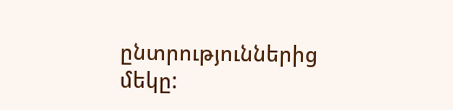ընտրություններից մեկը: